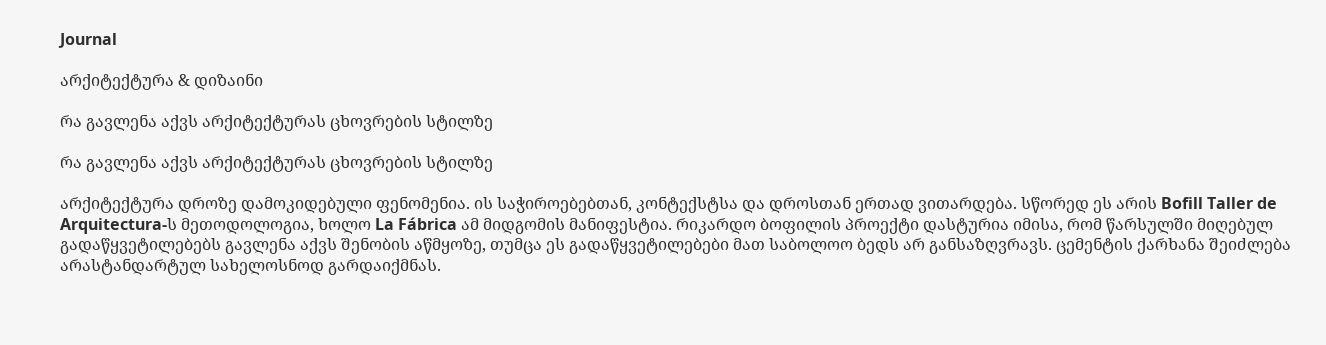Journal

არქიტექტურა & დიზაინი

რა გავლენა აქვს არქიტექტურას ცხოვრების სტილზე

რა გავლენა აქვს არქიტექტურას ცხოვრების სტილზე

არქიტექტურა დროზე დამოკიდებული ფენომენია. ის საჭიროებებთან, კონტექსტსა და დროსთან ერთად ვითარდება. სწორედ ეს არის Bofill Taller de Arquitectura-ს მეთოდოლოგია, ხოლო La Fábrica ამ მიდგომის მანიფესტია. რიკარდო ბოფილის პროექტი დასტურია იმისა, რომ წარსულში მიღებულ გადაწყვეტილებებს გავლენა აქვს შენობის აწმყოზე, თუმცა ეს გადაწყვეტილებები მათ საბოლოო ბედს არ განსაზღვრავს. ცემენტის ქარხანა შეიძლება არასტანდარტულ სახელოსნოდ გარდაიქმნას.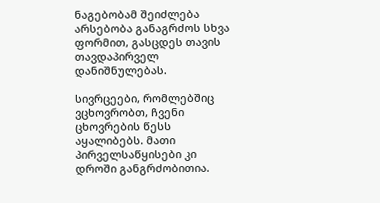ნაგებობამ შეიძლება არსებობა განაგრძოს სხვა ფორმით, გასცდეს თავის თავდაპირველ დანიშნულებას.

სივრცეები, რომლებშიც ვცხოვრობთ, ჩვენი ცხოვრების წესს აყალიბებს. მათი პირველსაწყისები კი დროში განგრძობითია.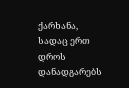ქარხანა, სადაც ერთ დროს დანადგარებს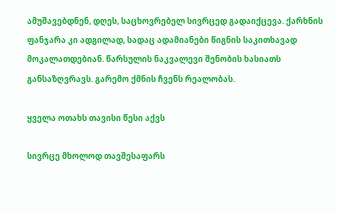ამუშავებდნენ, დღეს, საცხოვრებელ სივრცედ გადაიქცევა. ქარხნის ფანჯარა კი ადგილად, სადაც ადამიანები წიგნის საკითხავად მოკალათდებიან. წარსულის ნაკვალევი შენობის ხასიათს განსაზღვრავს. გარემო ქმნის ჩვენს რეალობას.

ყველა ოთახს თავისი წესი აქვს

სივრცე მხოლოდ თავშესაფარს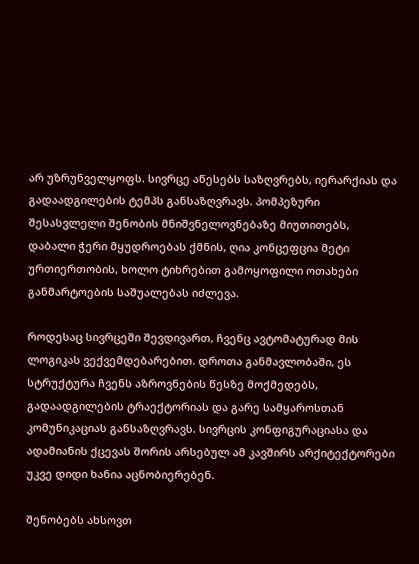არ უზრუნველყოფს. სივრცე აწესებს საზღვრებს, იერარქიას და გადაადგილების ტემპს განსაზღვრავს. პომპეზური შესასვლელი შენობის მნიშვნელოვნებაზე მიუთითებს, დაბალი ჭერი მყუდროებას ქმნის, ღია კონცეფცია მეტი ურთიერთობის, ხოლო ტიხრებით გამოყოფილი ოთახები განმარტოების საშუალებას იძლევა.

როდესაც სივრცეში შევდივართ, ჩვენც ავტომატურად მის ლოგიკას ვექვემდებარებით. დროთა განმავლობაში, ეს სტრუქტურა ჩვენს აზროვნების წესზე მოქმედებს, გადაადგილების ტრაექტორიას და გარე სამყაროსთან კომუნიკაციას განსაზღვრავს. სივრცის კონფიგურაციასა და ადამიანის ქცევას შორის არსებულ ამ კავშირს არქიტექტორები უკვე დიდი ხანია აცნობიერებენ.

შენობებს ახსოვთ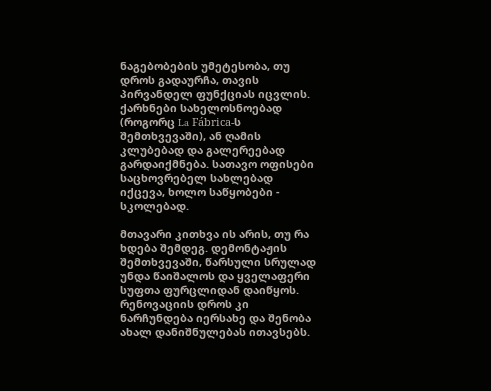ნაგებობების უმეტესობა, თუ დროს გადაურჩა, თავის პირვანდელ ფუნქციას იცვლის. ქარხნები სახელოსნოებად (როგორც La Fábrica-ს შემთხვევაში), ან ღამის კლუბებად და გალერეებად გარდაიქმნება. სათავო ოფისები საცხოვრებელ სახლებად იქცევა, ხოლო საწყობები - სკოლებად.

მთავარი კითხვა ის არის, თუ რა ხდება შემდეგ. დემონტაჟის შემთხვევაში, წარსული სრულად უნდა წაიშალოს და ყველაფერი სუფთა ფურცლიდან დაიწყოს. რენოვაციის დროს კი ნარჩუნდება იერსახე და შენობა ახალ დანიშნულებას ითავსებს.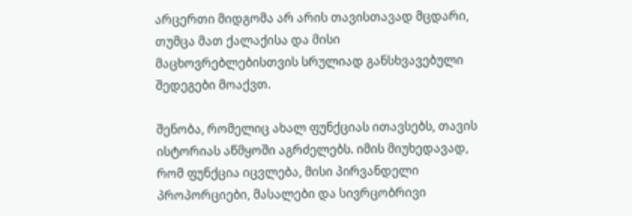არცერთი მიდგომა არ არის თავისთავად მცდარი, თუმცა მათ ქალაქისა და მისი მაცხოვრებლებისთვის სრულიად განსხვავებული შედეგები მოაქვთ.

შენობა, რომელიც ახალ ფუნქციას ითავსებს, თავის ისტორიას აწმყოში აგრძელებს. იმის მიუხედავად, რომ ფუნქცია იცვლება, მისი პირვანდელი პროპორციები, მასალები და სივრცობრივი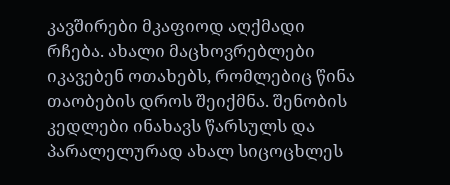კავშირები მკაფიოდ აღქმადი რჩება. ახალი მაცხოვრებლები იკავებენ ოთახებს, რომლებიც წინა თაობების დროს შეიქმნა. შენობის კედლები ინახავს წარსულს და პარალელურად ახალ სიცოცხლეს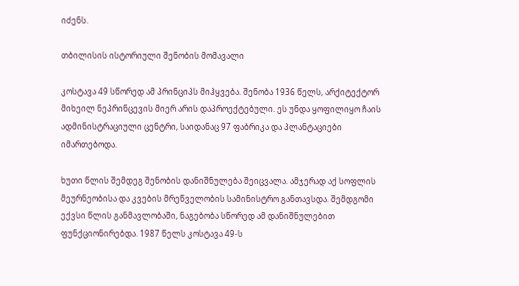იძენს.

თბილისის ისტორიული შენობის მომავალი

კოსტავა 49 სწორედ ამ პრინციპს მიჰყვება. შენობა 1936 წელს, არქიტექტორ მიხეილ ნეპრინცევის მიერ არის დაპროექტებული. ეს უნდა ყოფილიყო ჩაის ადმინისტრაციული ცენტრი, საიდანაც 97 ფაბრიკა და პლანტაციები იმართებოდა.

ხუთი წლის შემდეგ შენობის დანიშნულება შეიცვალა. ამჯერად აქ სოფლის მეურნეობისა და კვების მრეწველობის სამინისტრო განთავსდა. შემდგომი ექვსი წლის განმავლობაში, ნაგებობა სწორედ ამ დანიშნულებით ფუნქციონირებდა. 1987 წელს კოსტავა 49-ს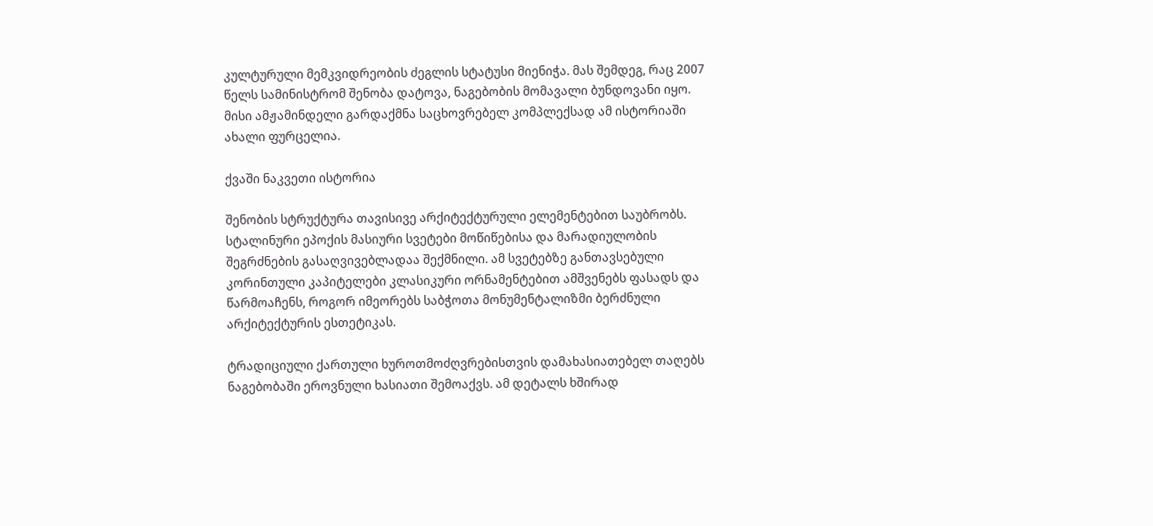კულტურული მემკვიდრეობის ძეგლის სტატუსი მიენიჭა. მას შემდეგ, რაც 2007 წელს სამინისტრომ შენობა დატოვა, ნაგებობის მომავალი ბუნდოვანი იყო. მისი ამჟამინდელი გარდაქმნა საცხოვრებელ კომპლექსად ამ ისტორიაში ახალი ფურცელია.

ქვაში ნაკვეთი ისტორია

შენობის სტრუქტურა თავისივე არქიტექტურული ელემენტებით საუბრობს. სტალინური ეპოქის მასიური სვეტები მოწიწებისა და მარადიულობის შეგრძნების გასაღვივებლადაა შექმნილი. ამ სვეტებზე განთავსებული კორინთული კაპიტელები კლასიკური ორნამენტებით ამშვენებს ფასადს და წარმოაჩენს, როგორ იმეორებს საბჭოთა მონუმენტალიზმი ბერძნული არქიტექტურის ესთეტიკას.

ტრადიციული ქართული ხუროთმოძღვრებისთვის დამახასიათებელ თაღებს ნაგებობაში ეროვნული ხასიათი შემოაქვს. ამ დეტალს ხშირად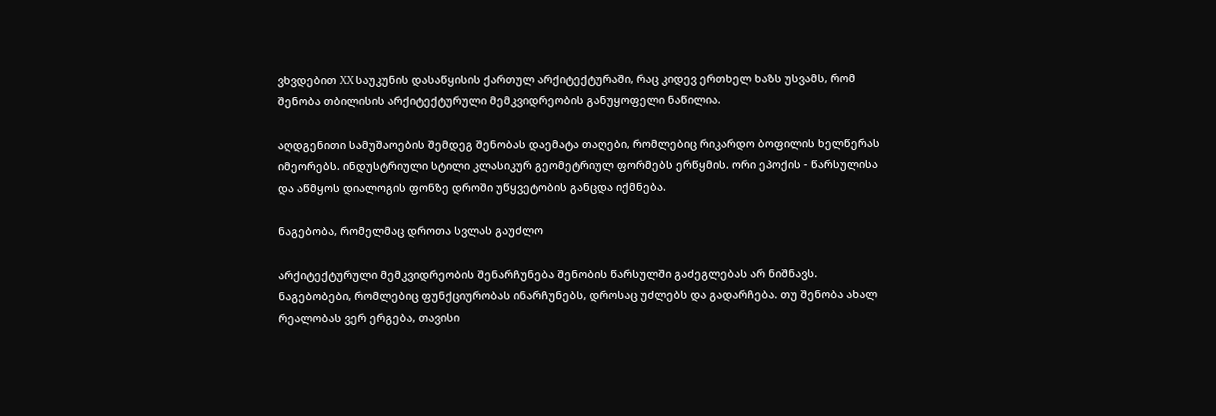ვხვდებით XX საუკუნის დასაწყისის ქართულ არქიტექტურაში, რაც კიდევ ერთხელ ხაზს უსვამს, რომ შენობა თბილისის არქიტექტურული მემკვიდრეობის განუყოფელი ნაწილია.

აღდგენითი სამუშაოების შემდეგ შენობას დაემატა თაღები, რომლებიც რიკარდო ბოფილის ხელწერას იმეორებს. ინდუსტრიული სტილი კლასიკურ გეომეტრიულ ფორმებს ერწყმის. ორი ეპოქის - წარსულისა და აწმყოს დიალოგის ფონზე დროში უწყვეტობის განცდა იქმნება.

ნაგებობა, რომელმაც დროთა სვლას გაუძლო

არქიტექტურული მემკვიდრეობის შენარჩუნება შენობის წარსულში გაძეგლებას არ ნიშნავს. ნაგებობები, რომლებიც ფუნქციურობას ინარჩუნებს, დროსაც უძლებს და გადარჩება. თუ შენობა ახალ რეალობას ვერ ერგება, თავისი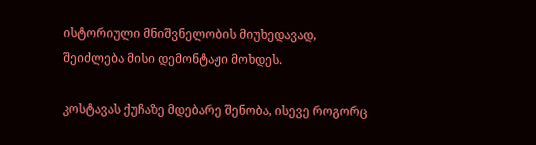ისტორიული მნიშვნელობის მიუხედავად, შეიძლება მისი დემონტაჟი მოხდეს.

კოსტავას ქუჩაზე მდებარე შენობა, ისევე როგორც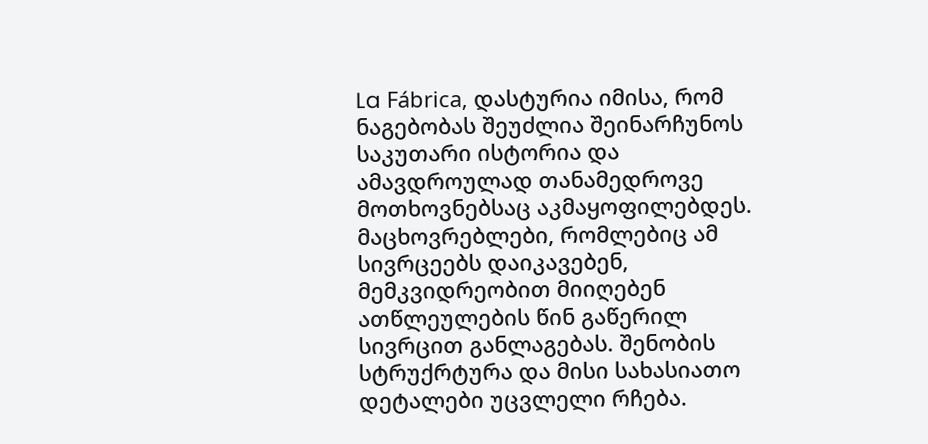La Fábrica, დასტურია იმისა, რომ ნაგებობას შეუძლია შეინარჩუნოს საკუთარი ისტორია და ამავდროულად თანამედროვე მოთხოვნებსაც აკმაყოფილებდეს. მაცხოვრებლები, რომლებიც ამ სივრცეებს დაიკავებენ, მემკვიდრეობით მიიღებენ ათწლეულების წინ გაწერილ სივრცით განლაგებას. შენობის სტრუქრტურა და მისი სახასიათო დეტალები უცვლელი რჩება.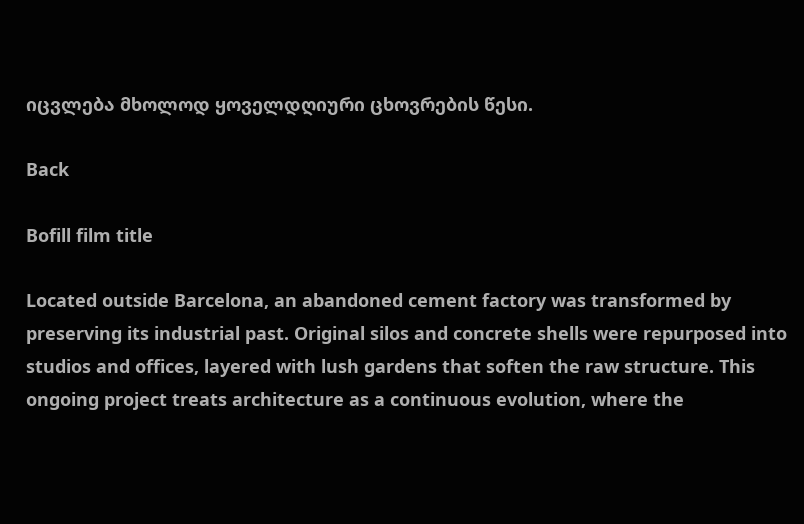იცვლება მხოლოდ ყოველდღიური ცხოვრების წესი.

Back

Bofill film title

Located outside Barcelona, an abandoned cement factory was transformed by preserving its industrial past. Original silos and concrete shells were repurposed into studios and offices, layered with lush gardens that soften the raw structure. This ongoing project treats architecture as a continuous evolution, where the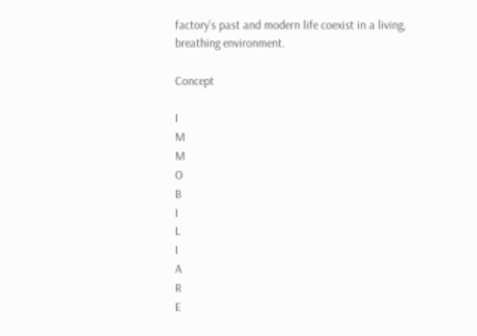factory’s past and modern life coexist in a living, breathing environment.

Concept

I
M
M
O
B
I
L
I
A
R
E